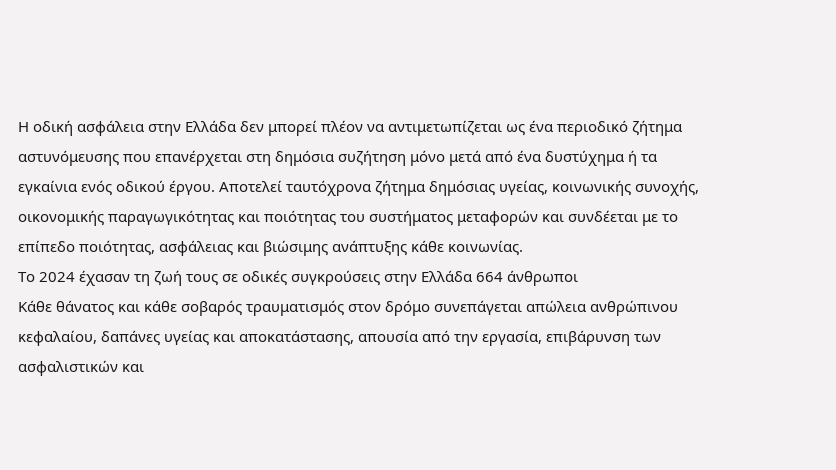Η οδική ασφάλεια στην Ελλάδα δεν μπορεί πλέον να αντιμετωπίζεται ως ένα περιοδικό ζήτημα αστυνόμευσης που επανέρχεται στη δημόσια συζήτηση μόνο μετά από ένα δυστύχημα ή τα εγκαίνια ενός οδικού έργου. Αποτελεί ταυτόχρονα ζήτημα δημόσιας υγείας, κοινωνικής συνοχής, οικονομικής παραγωγικότητας και ποιότητας του συστήματος μεταφορών και συνδέεται με το επίπεδο ποιότητας, ασφάλειας και βιώσιμης ανάπτυξης κάθε κοινωνίας.
Το 2024 έχασαν τη ζωή τους σε οδικές συγκρούσεις στην Ελλάδα 664 άνθρωποι
Κάθε θάνατος και κάθε σοβαρός τραυματισμός στον δρόμο συνεπάγεται απώλεια ανθρώπινου κεφαλαίου, δαπάνες υγείας και αποκατάστασης, απουσία από την εργασία, επιβάρυνση των ασφαλιστικών και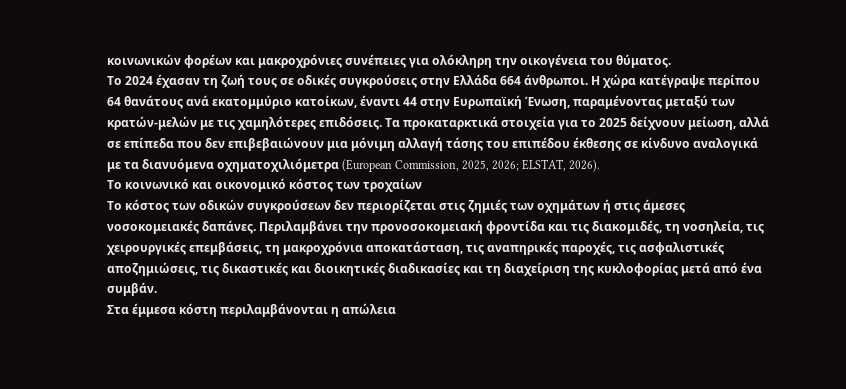κοινωνικών φορέων και μακροχρόνιες συνέπειες για ολόκληρη την οικογένεια του θύματος.
Το 2024 έχασαν τη ζωή τους σε οδικές συγκρούσεις στην Ελλάδα 664 άνθρωποι. Η χώρα κατέγραψε περίπου 64 θανάτους ανά εκατομμύριο κατοίκων, έναντι 44 στην Ευρωπαϊκή Ένωση, παραμένοντας μεταξύ των κρατών-μελών με τις χαμηλότερες επιδόσεις. Τα προκαταρκτικά στοιχεία για το 2025 δείχνουν μείωση, αλλά σε επίπεδα που δεν επιβεβαιώνουν μια μόνιμη αλλαγή τάσης του επιπέδου έκθεσης σε κίνδυνο αναλογικά με τα διανυόμενα οχηματοχιλιόμετρα (European Commission, 2025, 2026; ELSTAT, 2026).
Το κοινωνικό και οικονομικό κόστος των τροχαίων
Το κόστος των οδικών συγκρούσεων δεν περιορίζεται στις ζημιές των οχημάτων ή στις άμεσες νοσοκομειακές δαπάνες. Περιλαμβάνει την προνοσοκομειακή φροντίδα και τις διακομιδές, τη νοσηλεία, τις χειρουργικές επεμβάσεις, τη μακροχρόνια αποκατάσταση, τις αναπηρικές παροχές, τις ασφαλιστικές αποζημιώσεις, τις δικαστικές και διοικητικές διαδικασίες και τη διαχείριση της κυκλοφορίας μετά από ένα συμβάν.
Στα έμμεσα κόστη περιλαμβάνονται η απώλεια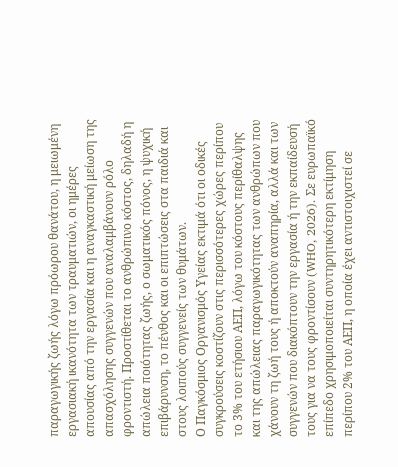παραγωγικής ζωής λόγω πρόωρου θανάτου, η μειωμένη εργασιακή ικανότητα των τραυματιών, οι ημέρες απουσίας από την εργασία και η αναγκαστική μείωση της απασχόλησης συγγενών που αναλαμβάνουν ρόλο φροντιστή. Προστίθεται το ανθρώπινο κόστος, δηλαδή η απώλεια ποιότητας ζωής, ο σωματικός πόνος, η ψυχική επιβάρυνση, το πένθος και οι επιπτώσεις στα παιδιά και στους λοιπούς συγγενείς των θυμάτων.
Ο Παγκόσμιος Οργανισμός Υγείας εκτιμά ότι οι οδικές συγκρούσεις κοστίζουν στις περισσότερες χώρες περίπου το 3% του ετήσιου ΑΕΠ, λόγω του κόστους περίθαλψης και της απώλειας παραγωγικότητας των ανθρώπων που χάνουν τη ζωή τους ή αποκτούν αναπηρία, αλλά και των συγγενών που διακόπτουν την εργασία ή την εκπαίδευσή τους για να τους φροντίσουν (WHO, 2026). Σε ευρωπαϊκό επίπεδο χρησιμοποιείται συντηρητικότερη εκτίμηση περίπου 2% του ΑΕΠ, η οποία έχει αντιστοιχιστεί σε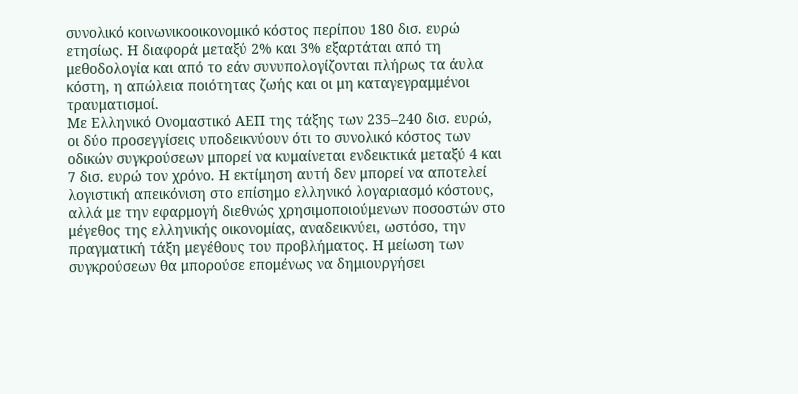συνολικό κοινωνικοοικονομικό κόστος περίπου 180 δισ. ευρώ ετησίως. Η διαφορά μεταξύ 2% και 3% εξαρτάται από τη μεθοδολογία και από το εάν συνυπολογίζονται πλήρως τα άυλα κόστη, η απώλεια ποιότητας ζωής και οι μη καταγεγραμμένοι τραυματισμοί.
Με Ελληνικό Ονομαστικό ΑΕΠ της τάξης των 235–240 δισ. ευρώ, οι δύο προσεγγίσεις υποδεικνύουν ότι το συνολικό κόστος των οδικών συγκρούσεων μπορεί να κυμαίνεται ενδεικτικά μεταξύ 4 και 7 δισ. ευρώ τον χρόνο. Η εκτίμηση αυτή δεν μπορεί να αποτελεί λογιστική απεικόνιση στο επίσημο ελληνικό λογαριασμό κόστους, αλλά με την εφαρμογή διεθνώς χρησιμοποιούμενων ποσοστών στο μέγεθος της ελληνικής οικονομίας, αναδεικνύει, ωστόσο, την πραγματική τάξη μεγέθους του προβλήματος. Η μείωση των συγκρούσεων θα μπορούσε επομένως να δημιουργήσει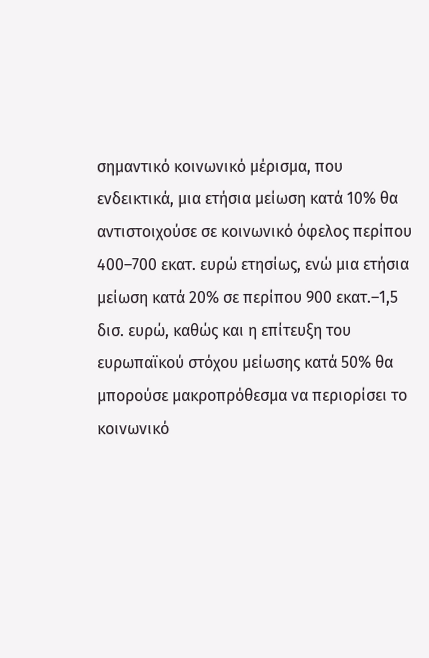σημαντικό κοινωνικό μέρισμα, που ενδεικτικά, μια ετήσια μείωση κατά 10% θα αντιστοιχούσε σε κοινωνικό όφελος περίπου 400–700 εκατ. ευρώ ετησίως, ενώ μια ετήσια μείωση κατά 20% σε περίπου 900 εκατ.–1,5 δισ. ευρώ, καθώς και η επίτευξη του ευρωπαϊκού στόχου μείωσης κατά 50% θα μπορούσε μακροπρόθεσμα να περιορίσει το κοινωνικό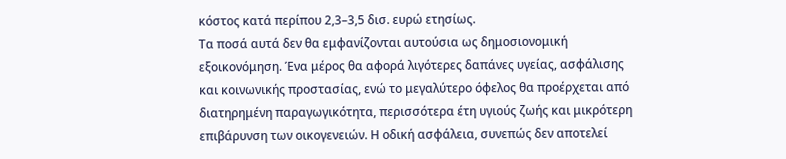κόστος κατά περίπου 2,3–3,5 δισ. ευρώ ετησίως.
Τα ποσά αυτά δεν θα εμφανίζονται αυτούσια ως δημοσιονομική εξοικονόμηση. Ένα μέρος θα αφορά λιγότερες δαπάνες υγείας, ασφάλισης και κοινωνικής προστασίας, ενώ το μεγαλύτερο όφελος θα προέρχεται από διατηρημένη παραγωγικότητα, περισσότερα έτη υγιούς ζωής και μικρότερη επιβάρυνση των οικογενειών. Η οδική ασφάλεια, συνεπώς δεν αποτελεί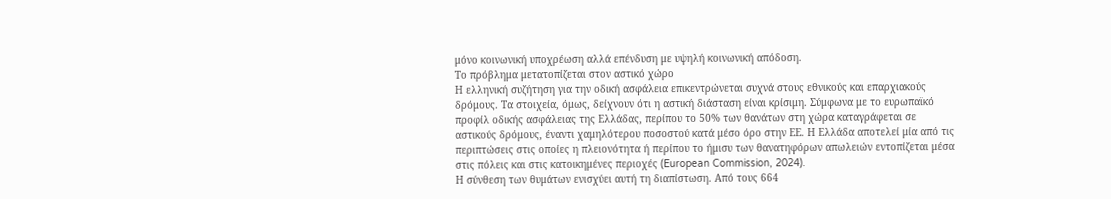μόνο κοινωνική υποχρέωση αλλά επένδυση με υψηλή κοινωνική απόδοση.
Το πρόβλημα μετατοπίζεται στον αστικό χώρο
Η ελληνική συζήτηση για την οδική ασφάλεια επικεντρώνεται συχνά στους εθνικούς και επαρχιακούς δρόμους. Τα στοιχεία, όμως, δείχνουν ότι η αστική διάσταση είναι κρίσιμη. Σύμφωνα με το ευρωπαϊκό προφίλ οδικής ασφάλειας της Ελλάδας, περίπου το 50% των θανάτων στη χώρα καταγράφεται σε αστικούς δρόμους, έναντι χαμηλότερου ποσοστού κατά μέσο όρο στην ΕΕ. Η Ελλάδα αποτελεί μία από τις περιπτώσεις στις οποίες η πλειονότητα ή περίπου το ήμισυ των θανατηφόρων απωλειών εντοπίζεται μέσα στις πόλεις και στις κατοικημένες περιοχές (European Commission, 2024).
Η σύνθεση των θυμάτων ενισχύει αυτή τη διαπίστωση. Από τους 664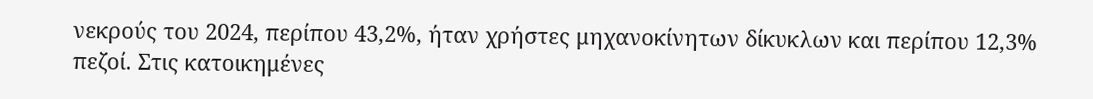νεκρούς του 2024, περίπου 43,2%, ήταν χρήστες μηχανοκίνητων δίκυκλων και περίπου 12,3% πεζοί. Στις κατοικημένες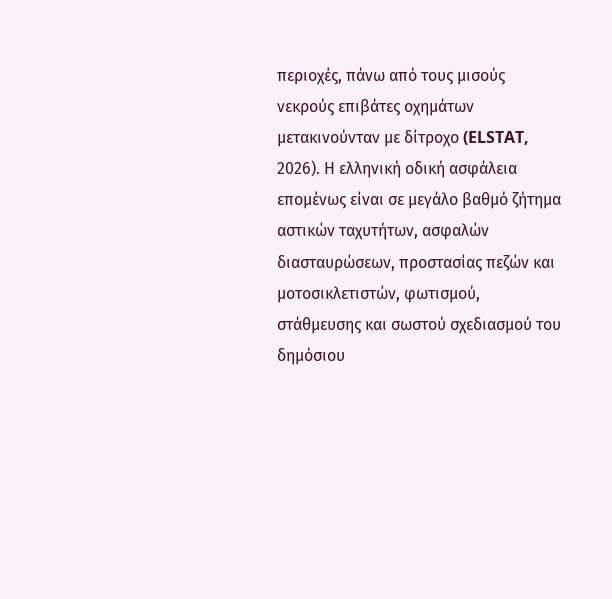περιοχές, πάνω από τους μισούς νεκρούς επιβάτες οχημάτων μετακινούνταν με δίτροχο (ELSTAT, 2026). Η ελληνική οδική ασφάλεια επομένως είναι σε μεγάλο βαθμό ζήτημα αστικών ταχυτήτων, ασφαλών διασταυρώσεων, προστασίας πεζών και μοτοσικλετιστών, φωτισμού, στάθμευσης και σωστού σχεδιασμού του δημόσιου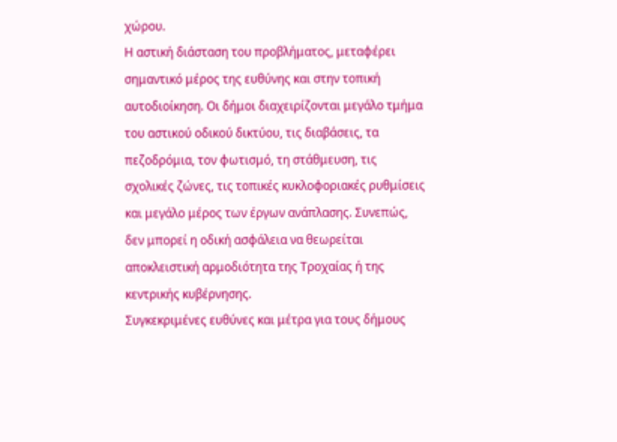χώρου.
Η αστική διάσταση του προβλήματος, μεταφέρει σημαντικό μέρος της ευθύνης και στην τοπική αυτοδιοίκηση. Οι δήμοι διαχειρίζονται μεγάλο τμήμα του αστικού οδικού δικτύου, τις διαβάσεις, τα πεζοδρόμια, τον φωτισμό, τη στάθμευση, τις σχολικές ζώνες, τις τοπικές κυκλοφοριακές ρυθμίσεις και μεγάλο μέρος των έργων ανάπλασης. Συνεπώς, δεν μπορεί η οδική ασφάλεια να θεωρείται αποκλειστική αρμοδιότητα της Τροχαίας ή της κεντρικής κυβέρνησης.
Συγκεκριμένες ευθύνες και μέτρα για τους δήμους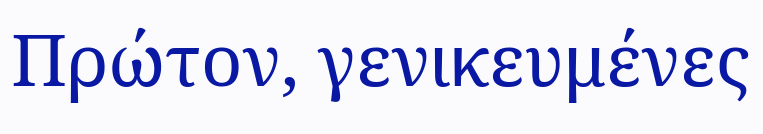Πρώτον, γενικευμένες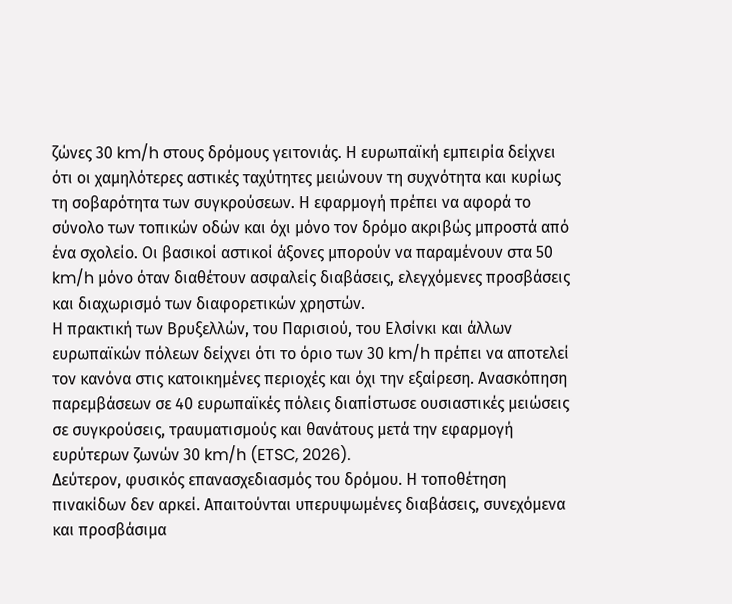ζώνες 30 km/h στους δρόμους γειτονιάς. Η ευρωπαϊκή εμπειρία δείχνει ότι οι χαμηλότερες αστικές ταχύτητες μειώνουν τη συχνότητα και κυρίως τη σοβαρότητα των συγκρούσεων. Η εφαρμογή πρέπει να αφορά το σύνολο των τοπικών οδών και όχι μόνο τον δρόμο ακριβώς μπροστά από ένα σχολείο. Οι βασικοί αστικοί άξονες μπορούν να παραμένουν στα 50 km/h μόνο όταν διαθέτουν ασφαλείς διαβάσεις, ελεγχόμενες προσβάσεις και διαχωρισμό των διαφορετικών χρηστών.
Η πρακτική των Βρυξελλών, του Παρισιού, του Ελσίνκι και άλλων ευρωπαϊκών πόλεων δείχνει ότι το όριο των 30 km/h πρέπει να αποτελεί τον κανόνα στις κατοικημένες περιοχές και όχι την εξαίρεση. Ανασκόπηση παρεμβάσεων σε 40 ευρωπαϊκές πόλεις διαπίστωσε ουσιαστικές μειώσεις σε συγκρούσεις, τραυματισμούς και θανάτους μετά την εφαρμογή ευρύτερων ζωνών 30 km/h (ETSC, 2026).
Δεύτερον, φυσικός επανασχεδιασμός του δρόμου. Η τοποθέτηση πινακίδων δεν αρκεί. Απαιτούνται υπερυψωμένες διαβάσεις, συνεχόμενα και προσβάσιμα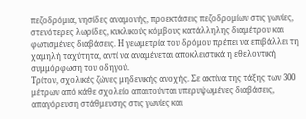πεζοδρόμια, νησίδες αναμονής, προεκτάσεις πεζοδρομίων στις γωνίες, στενότερες λωρίδες, κυκλικούς κόμβους κατάλληλης διαμέτρου και φωτισμένες διαβάσεις. Η γεωμετρία του δρόμου πρέπει να επιβάλλει τη χαμηλή ταχύτητα, αντί να αναμένεται αποκλειστικά η εθελοντική συμμόρφωση του οδηγού.
Τρίτον, σχολικές ζώνες μηδενικής ανοχής. Σε ακτίνα της τάξης των 300 μέτρων από κάθε σχολείο απαιτούνται υπερυψωμένες διαβάσεις, απαγόρευση στάθμευσης στις γωνίες και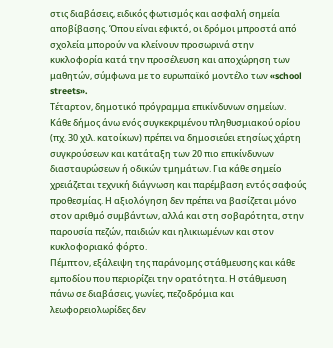στις διαβάσεις, ειδικός φωτισμός και ασφαλή σημεία αποβίβασης. Όπου είναι εφικτό, οι δρόμοι μπροστά από σχολεία μπορούν να κλείνουν προσωρινά στην κυκλοφορία κατά την προσέλευση και αποχώρηση των μαθητών, σύμφωνα με το ευρωπαϊκό μοντέλο των «school streets».
Τέταρτον, δημοτικό πρόγραμμα επικίνδυνων σημείων. Κάθε δήμος άνω ενός συγκεκριμένου πληθυσμιακού ορίου (πχ. 30 χιλ. κατοίκων) πρέπει να δημοσιεύει ετησίως χάρτη συγκρούσεων και κατάταξη των 20 πιο επικίνδυνων διασταυρώσεων ή οδικών τμημάτων. Για κάθε σημείο χρειάζεται τεχνική διάγνωση και παρέμβαση εντός σαφούς προθεσμίας. Η αξιολόγηση δεν πρέπει να βασίζεται μόνο στον αριθμό συμβάντων, αλλά και στη σοβαρότητα, στην παρουσία πεζών, παιδιών και ηλικιωμένων και στον κυκλοφοριακό φόρτο.
Πέμπτον, εξάλειψη της παράνομης στάθμευσης και κάθε εμποδίου που περιορίζει την ορατότητα. Η στάθμευση πάνω σε διαβάσεις, γωνίες, πεζοδρόμια και λεωφορειολωρίδες δεν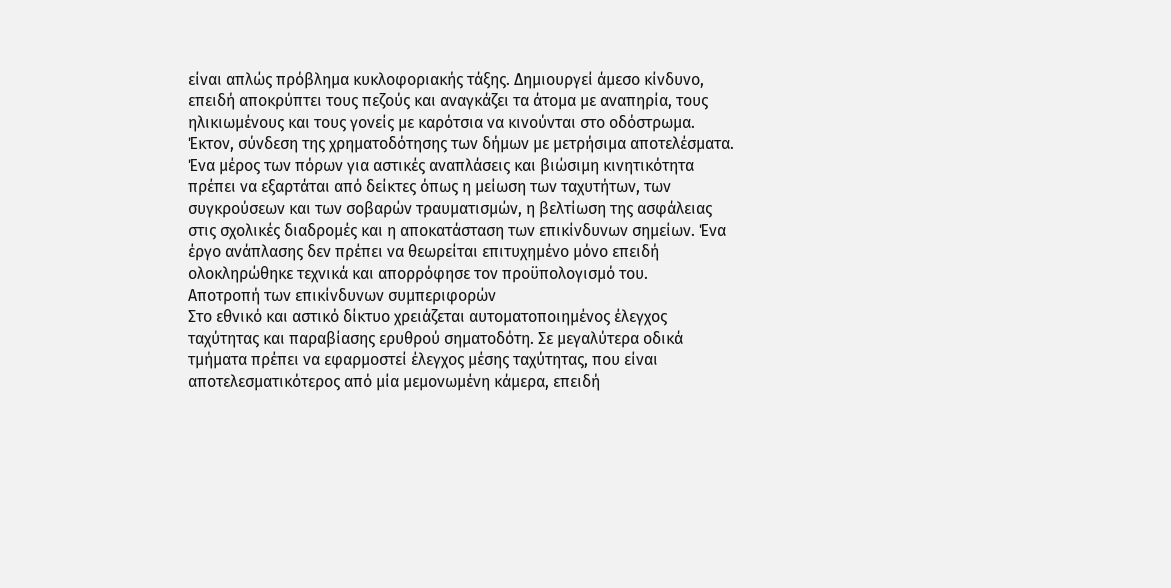είναι απλώς πρόβλημα κυκλοφοριακής τάξης. Δημιουργεί άμεσο κίνδυνο, επειδή αποκρύπτει τους πεζούς και αναγκάζει τα άτομα με αναπηρία, τους ηλικιωμένους και τους γονείς με καρότσια να κινούνται στο οδόστρωμα.
Έκτον, σύνδεση της χρηματοδότησης των δήμων με μετρήσιμα αποτελέσματα. Ένα μέρος των πόρων για αστικές αναπλάσεις και βιώσιμη κινητικότητα πρέπει να εξαρτάται από δείκτες όπως η μείωση των ταχυτήτων, των συγκρούσεων και των σοβαρών τραυματισμών, η βελτίωση της ασφάλειας στις σχολικές διαδρομές και η αποκατάσταση των επικίνδυνων σημείων. Ένα έργο ανάπλασης δεν πρέπει να θεωρείται επιτυχημένο μόνο επειδή ολοκληρώθηκε τεχνικά και απορρόφησε τον προϋπολογισμό του.
Αποτροπή των επικίνδυνων συμπεριφορών
Στο εθνικό και αστικό δίκτυο χρειάζεται αυτοματοποιημένος έλεγχος ταχύτητας και παραβίασης ερυθρού σηματοδότη. Σε μεγαλύτερα οδικά τμήματα πρέπει να εφαρμοστεί έλεγχος μέσης ταχύτητας, που είναι αποτελεσματικότερος από μία μεμονωμένη κάμερα, επειδή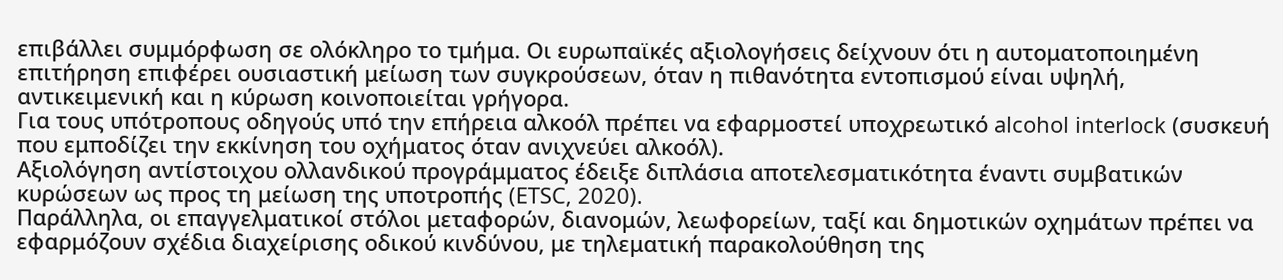επιβάλλει συμμόρφωση σε ολόκληρο το τμήμα. Οι ευρωπαϊκές αξιολογήσεις δείχνουν ότι η αυτοματοποιημένη επιτήρηση επιφέρει ουσιαστική μείωση των συγκρούσεων, όταν η πιθανότητα εντοπισμού είναι υψηλή, αντικειμενική και η κύρωση κοινοποιείται γρήγορα.
Για τους υπότροπους οδηγούς υπό την επήρεια αλκοόλ πρέπει να εφαρμοστεί υποχρεωτικό alcohol interlock (συσκευή που εμποδίζει την εκκίνηση του οχήματος όταν ανιχνεύει αλκοόλ).
Αξιολόγηση αντίστοιχου ολλανδικού προγράμματος έδειξε διπλάσια αποτελεσματικότητα έναντι συμβατικών κυρώσεων ως προς τη μείωση της υποτροπής (ETSC, 2020).
Παράλληλα, οι επαγγελματικοί στόλοι μεταφορών, διανομών, λεωφορείων, ταξί και δημοτικών οχημάτων πρέπει να εφαρμόζουν σχέδια διαχείρισης οδικού κινδύνου, με τηλεματική παρακολούθηση της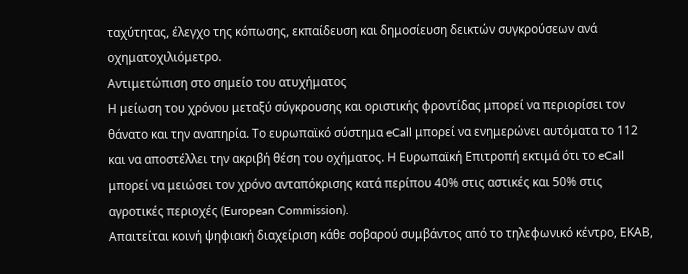ταχύτητας, έλεγχο της κόπωσης, εκπαίδευση και δημοσίευση δεικτών συγκρούσεων ανά οχηματοχιλιόμετρο.
Αντιμετώπιση στο σημείο του ατυχήματος
Η μείωση του χρόνου μεταξύ σύγκρουσης και οριστικής φροντίδας μπορεί να περιορίσει τον θάνατο και την αναπηρία. Το ευρωπαϊκό σύστημα eCall μπορεί να ενημερώνει αυτόματα το 112 και να αποστέλλει την ακριβή θέση του οχήματος. Η Ευρωπαϊκή Επιτροπή εκτιμά ότι το eCall μπορεί να μειώσει τον χρόνο ανταπόκρισης κατά περίπου 40% στις αστικές και 50% στις αγροτικές περιοχές (European Commission).
Απαιτείται κοινή ψηφιακή διαχείριση κάθε σοβαρού συμβάντος από το τηλεφωνικό κέντρο, ΕΚΑΒ,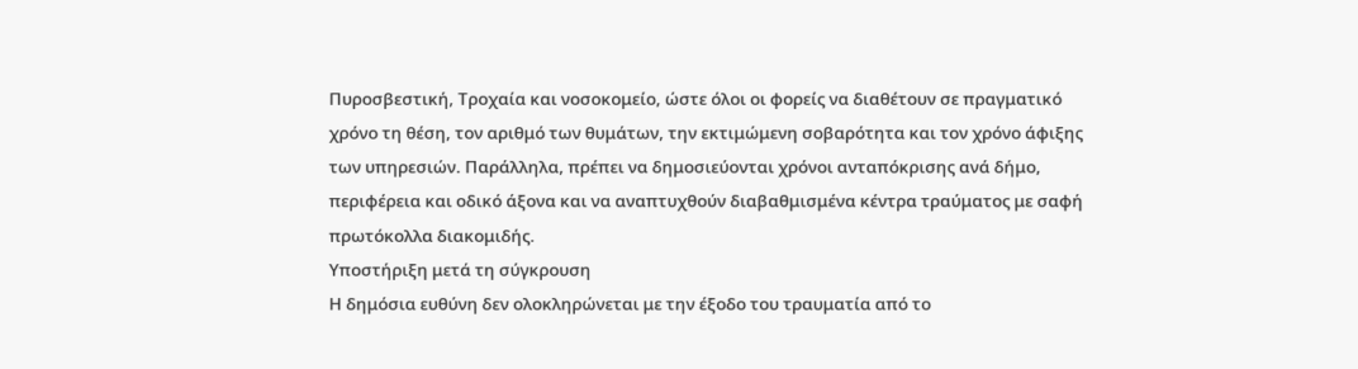Πυροσβεστική, Τροχαία και νοσοκομείο, ώστε όλοι οι φορείς να διαθέτουν σε πραγματικό χρόνο τη θέση, τον αριθμό των θυμάτων, την εκτιμώμενη σοβαρότητα και τον χρόνο άφιξης των υπηρεσιών. Παράλληλα, πρέπει να δημοσιεύονται χρόνοι ανταπόκρισης ανά δήμο, περιφέρεια και οδικό άξονα και να αναπτυχθούν διαβαθμισμένα κέντρα τραύματος με σαφή πρωτόκολλα διακομιδής.
Υποστήριξη μετά τη σύγκρουση
Η δημόσια ευθύνη δεν ολοκληρώνεται με την έξοδο του τραυματία από το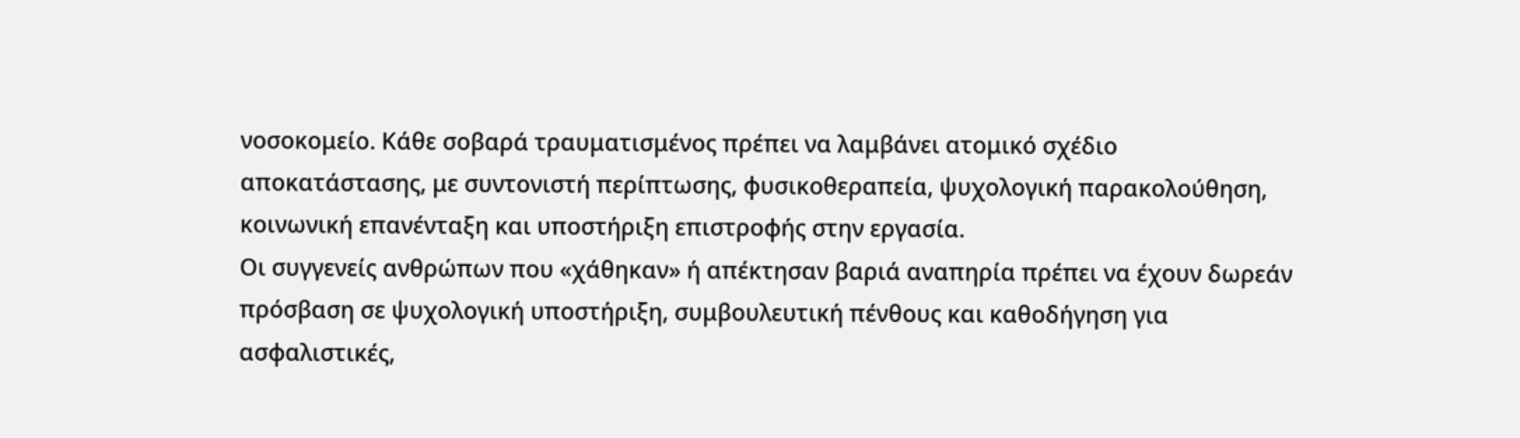νοσοκομείο. Κάθε σοβαρά τραυματισμένος πρέπει να λαμβάνει ατομικό σχέδιο αποκατάστασης, με συντονιστή περίπτωσης, φυσικοθεραπεία, ψυχολογική παρακολούθηση, κοινωνική επανένταξη και υποστήριξη επιστροφής στην εργασία.
Οι συγγενείς ανθρώπων που «χάθηκαν» ή απέκτησαν βαριά αναπηρία πρέπει να έχουν δωρεάν πρόσβαση σε ψυχολογική υποστήριξη, συμβουλευτική πένθους και καθοδήγηση για ασφαλιστικές,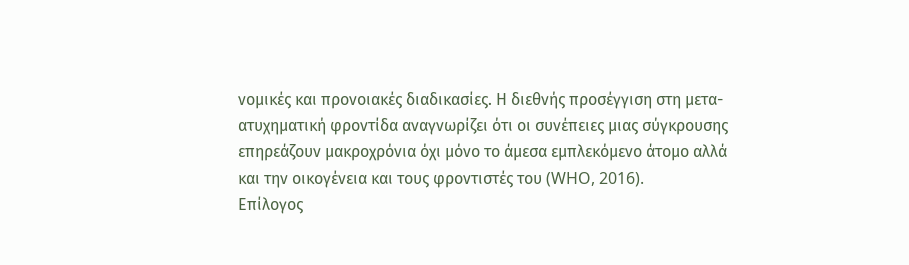νομικές και προνοιακές διαδικασίες. Η διεθνής προσέγγιση στη μετα-ατυχηματική φροντίδα αναγνωρίζει ότι οι συνέπειες μιας σύγκρουσης επηρεάζουν μακροχρόνια όχι μόνο το άμεσα εμπλεκόμενο άτομο αλλά και την οικογένεια και τους φροντιστές του (WHO, 2016).
Επίλογος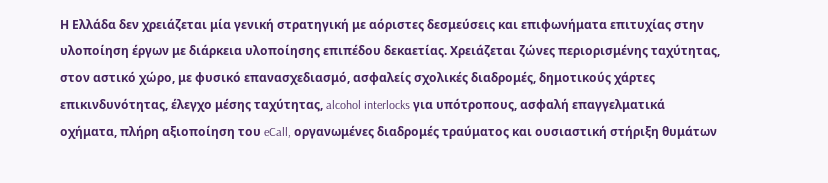Η Ελλάδα δεν χρειάζεται μία γενική στρατηγική με αόριστες δεσμεύσεις και επιφωνήματα επιτυχίας στην υλοποίηση έργων με διάρκεια υλοποίησης επιπέδου δεκαετίας. Χρειάζεται ζώνες περιορισμένης ταχύτητας, στον αστικό χώρο, με φυσικό επανασχεδιασμό, ασφαλείς σχολικές διαδρομές, δημοτικούς χάρτες επικινδυνότητας, έλεγχο μέσης ταχύτητας, alcohol interlocks για υπότροπους, ασφαλή επαγγελματικά οχήματα, πλήρη αξιοποίηση του eCall, οργανωμένες διαδρομές τραύματος και ουσιαστική στήριξη θυμάτων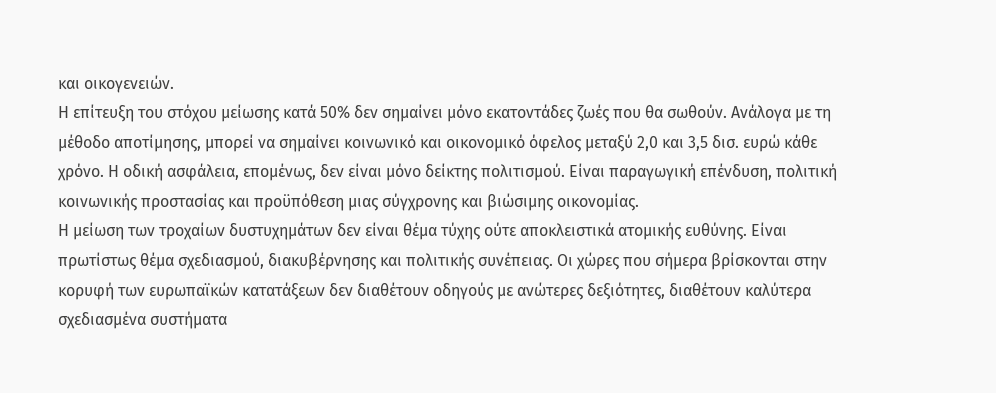και οικογενειών.
Η επίτευξη του στόχου μείωσης κατά 50% δεν σημαίνει μόνο εκατοντάδες ζωές που θα σωθούν. Ανάλογα με τη μέθοδο αποτίμησης, μπορεί να σημαίνει κοινωνικό και οικονομικό όφελος μεταξύ 2,0 και 3,5 δισ. ευρώ κάθε χρόνο. Η οδική ασφάλεια, επομένως, δεν είναι μόνο δείκτης πολιτισμού. Είναι παραγωγική επένδυση, πολιτική κοινωνικής προστασίας και προϋπόθεση μιας σύγχρονης και βιώσιμης οικονομίας.
Η μείωση των τροχαίων δυστυχημάτων δεν είναι θέμα τύχης ούτε αποκλειστικά ατομικής ευθύνης. Είναι πρωτίστως θέμα σχεδιασμού, διακυβέρνησης και πολιτικής συνέπειας. Οι χώρες που σήμερα βρίσκονται στην κορυφή των ευρωπαϊκών κατατάξεων δεν διαθέτουν οδηγούς με ανώτερες δεξιότητες, διαθέτουν καλύτερα σχεδιασμένα συστήματα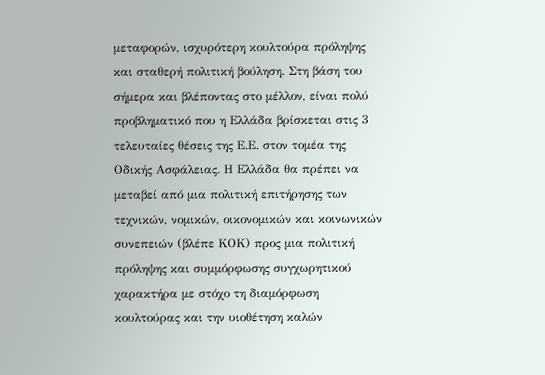μεταφορών, ισχυρότερη κουλτούρα πρόληψης και σταθερή πολιτική βούληση. Στη βάση του σήμερα και βλέποντας στο μέλλον, είναι πολύ προβληματικό που η Ελλάδα βρίσκεται στις 3 τελευταίες θέσεις της Ε.Ε. στον τομέα της Οδικής Ασφάλειας. Η Ελλάδα θα πρέπει να μεταβεί από μια πολιτική επιτήρησης των τεχνικών, νομικών, οικονομικών και κοινωνικών συνεπειών (βλέπε ΚΟΚ) προς μια πολιτική πρόληψης και συμμόρφωσης συγχωρητικού χαρακτήρα με στόχο τη διαμόρφωση κουλτούρας και την υιοθέτηση καλών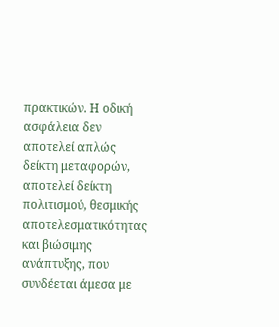πρακτικών. Η οδική ασφάλεια δεν αποτελεί απλώς δείκτη μεταφορών, αποτελεί δείκτη πολιτισμού, θεσμικής αποτελεσματικότητας και βιώσιμης ανάπτυξης, που συνδέεται άμεσα με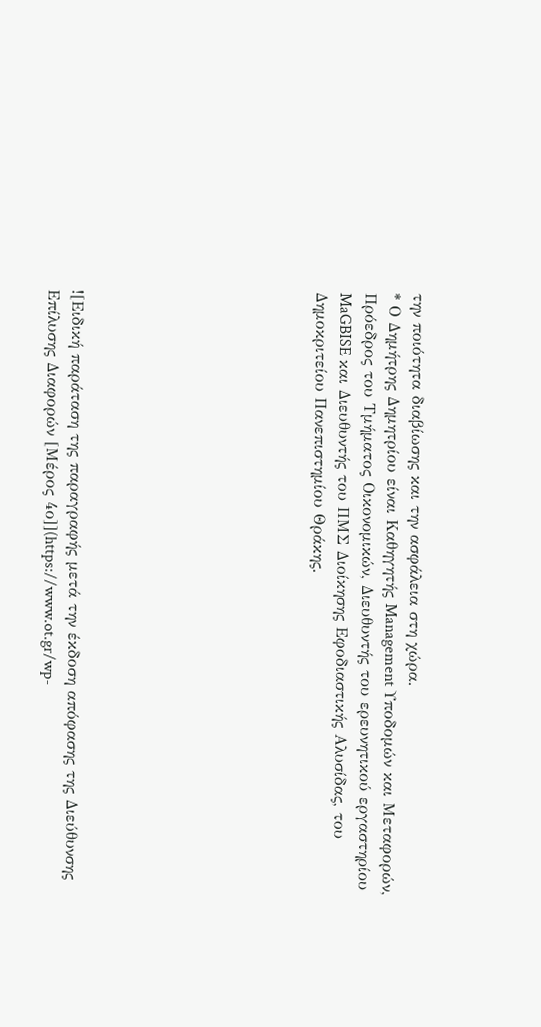την ποιότητα διαβίωσης και την ασφάλεια στη χώρα.
* Ο Δημήτρης Δημητρίου είναι Καθηγητής Management Υποδομών και Μεταφορών, Πρόεδρος του Τμήματος Οικονομικών, Διευθυντής του ερευνητικού εργαστηρίου MaGBISE και Διευθυντής του ΠΜΣ Διοίκησης Εφοδιαστικής Αλυσίδας, του Δημοκριτείου Πανεπιστημίου Θράκης.









![Ειδική παράταση της παραγραφής μετά την έκδοση απόφασης της Διεύθυνσης Επίλυσης Διαφορών [Μέρος 4ο]](https://www.ot.gr/wp-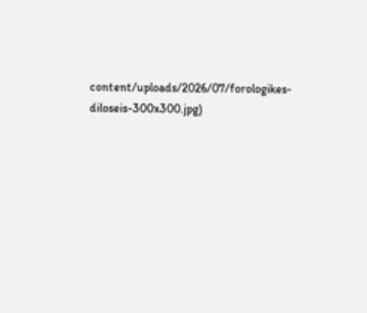content/uploads/2026/07/forologikes-diloseis-300x300.jpg)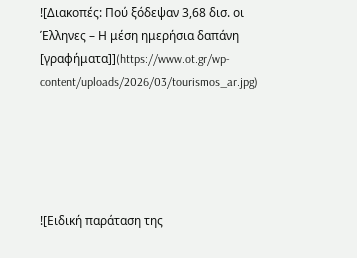![Διακοπές: Πού ξόδεψαν 3,68 δισ. οι Έλληνες – Η μέση ημερήσια δαπάνη [γραφήματα]](https://www.ot.gr/wp-content/uploads/2026/03/tourismos_ar.jpg)





![Ειδική παράταση της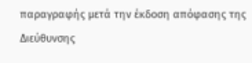παραγραφής μετά την έκδοση απόφασης της Διεύθυνσης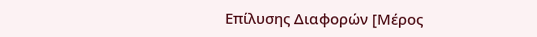Επίλυσης Διαφορών [Μέρος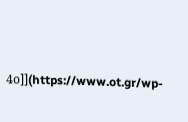4ο]](https://www.ot.gr/wp-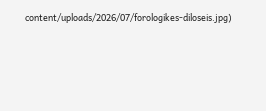content/uploads/2026/07/forologikes-diloseis.jpg)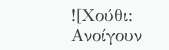![Χούθι: Ανοίγουν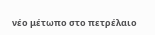νέο μέτωπο στο πετρέλαιο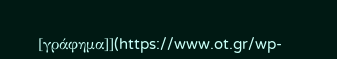[γράφημα]](https://www.ot.gr/wp-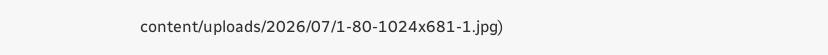content/uploads/2026/07/1-80-1024x681-1.jpg)